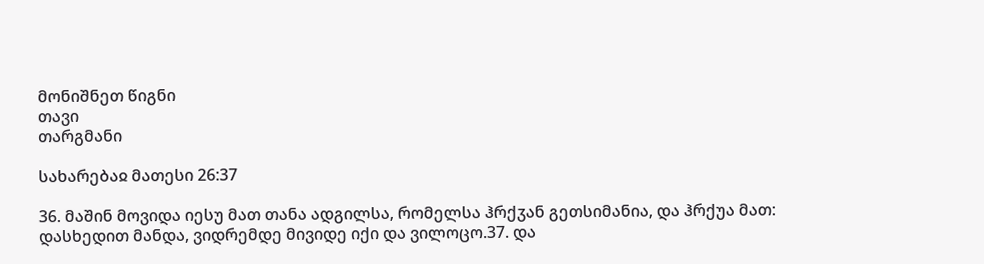მონიშნეთ წიგნი
თავი
თარგმანი

სახარებაჲ მათესი 26:37

36. მაშინ მოვიდა იესუ მათ თანა ადგილსა, რომელსა ჰრქჳან გეთსიმანია, და ჰრქუა მათ: დასხედით მანდა, ვიდრემდე მივიდე იქი და ვილოცო.37. და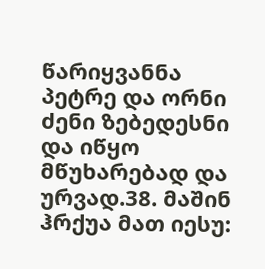წარიყვანნა პეტრე და ორნი ძენი ზებედესნი და იწყო მწუხარებად და ურვად.38. მაშინ ჰრქუა მათ იესუ: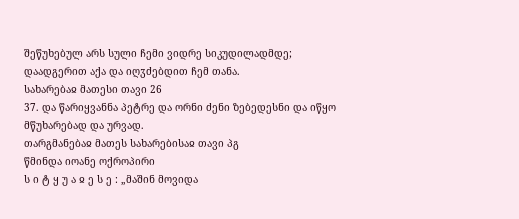შეწუხებულ არს სული ჩემი ვიდრე სიკუდილადმდე; დაადგერით აქა და იღჳძებდით ჩემ თანა.
სახარებაჲ მათესი თავი 26
37. და წარიყვანნა პეტრე და ორნი ძენი ზებედესნი და იწყო მწუხარებად და ურვად.
თარგმანებაჲ მათეს სახარებისაჲ თავი პგ
წმინდა იოანე ოქროპირი
ს ი ტ ყ უ ა ჲ ე ს ე : „მაშინ მოვიდა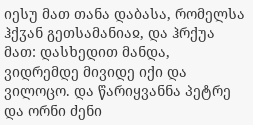იესუ მათ თანა დაბასა, რომელსა ჰქჳან გეთსამანიაჲ, და ჰრქუა მათ: დასხედით მანდა, ვიდრემდე მივიდე იქი და ვილოცო. და წარიყვანნა პეტრე და ორნი ძენი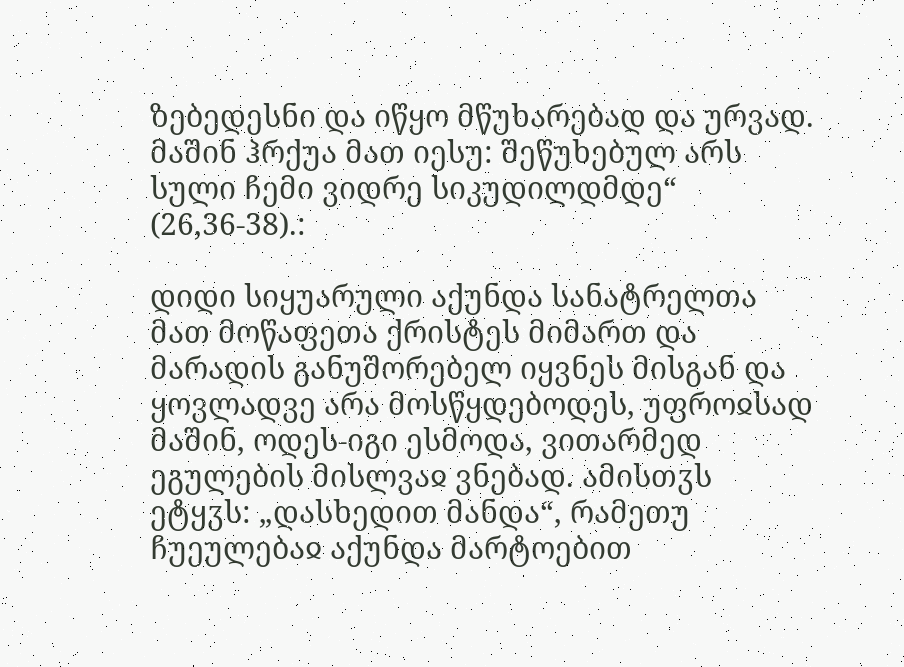ზებედესნი და იწყო მწუხარებად და ურვად. მაშინ ჰრქუა მათ იესუ: შეწუხებულ არს სული ჩემი ვიდრე სიკუდილდმდე“ (26,36-38).:

დიდი სიყუარული აქუნდა სანატრელთა მათ მოწაფეთა ქრისტეს მიმართ და მარადის განუშორებელ იყვნეს მისგან და ყოვლადვე არა მოსწყდებოდეს, უფროჲსად მაშინ, ოდეს-იგი ესმოდა, ვითარმედ ეგულების მისლვაჲ ვნებად. ამისთჳს ეტყჳს: „დასხედით მანდა“, რამეთუ ჩუეულებაჲ აქუნდა მარტოებით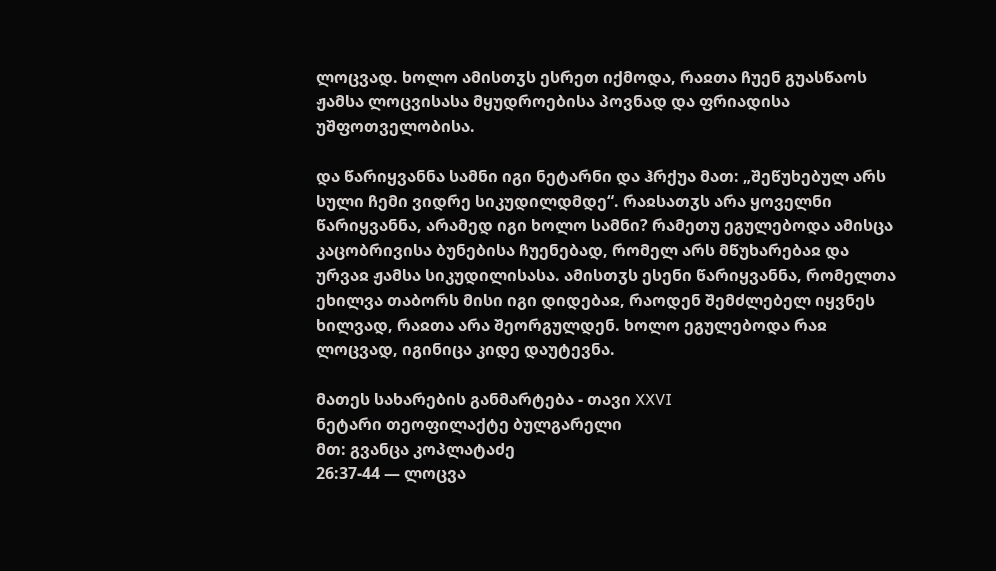ლოცვად. ხოლო ამისთჳს ესრეთ იქმოდა, რაჲთა ჩუენ გუასწაოს ჟამსა ლოცვისასა მყუდროებისა პოვნად და ფრიადისა უშფოთველობისა.

და წარიყვანნა სამნი იგი ნეტარნი და ჰრქუა მათ: „შეწუხებულ არს სული ჩემი ვიდრე სიკუდილდმდე“. რაჲსათჳს არა ყოველნი წარიყვანნა, არამედ იგი ხოლო სამნი? რამეთუ ეგულებოდა ამისცა კაცობრივისა ბუნებისა ჩუენებად, რომელ არს მწუხარებაჲ და ურვაჲ ჟამსა სიკუდილისასა. ამისთჳს ესენი წარიყვანნა, რომელთა ეხილვა თაბორს მისი იგი დიდებაჲ, რაოდენ შემძლებელ იყვნეს ხილვად, რაჲთა არა შეორგულდენ. ხოლო ეგულებოდა რაჲ ლოცვად, იგინიცა კიდე დაუტევნა.

მათეს სახარების განმარტება - თავი XXVI
ნეტარი თეოფილაქტე ბულგარელი
მთ: გვანცა კოპლატაძე
26:37-44 — ლოცვა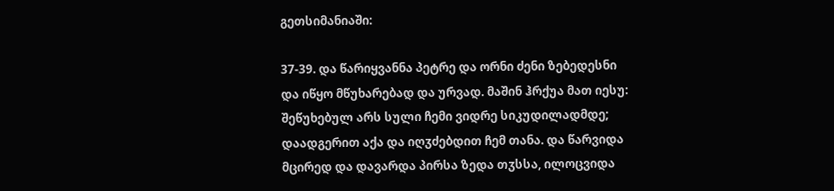გეთსიმანიაში:

37-39. და წარიყვანნა პეტრე და ორნი ძენი ზებედესნი და იწყო მწუხარებად და ურვად. მაშინ ჰრქუა მათ იესუ: შეწუხებულ არს სული ჩემი ვიდრე სიკუდილადმდე; დაადგერით აქა და იღჳძებდით ჩემ თანა. და წარვიდა მცირედ და დავარდა პირსა ზედა თჳსსა, ილოცვიდა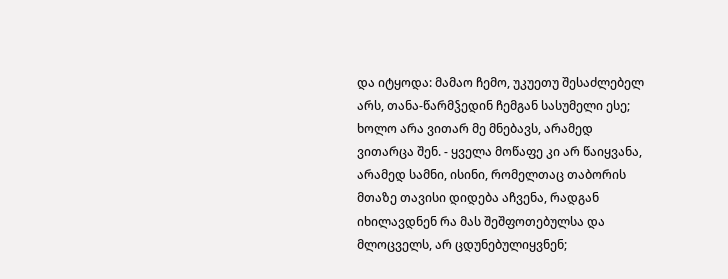და იტყოდა: მამაო ჩემო, უკუეთუ შესაძლებელ არს, თანა-წარმჴედინ ჩემგან სასუმელი ესე; ხოლო არა ვითარ მე მნებავს, არამედ ვითარცა შენ. - ყველა მოწაფე კი არ წაიყვანა, არამედ სამნი, ისინი, რომელთაც თაბორის მთაზე თავისი დიდება აჩვენა, რადგან იხილავდნენ რა მას შეშფოთებულსა და მლოცველს, არ ცდუნებულიყვნენ;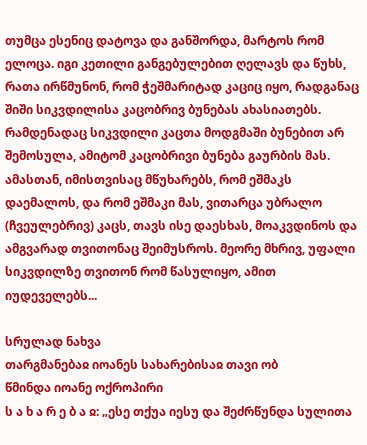თუმცა ესენიც დატოვა და განშორდა, მარტოს რომ ელოცა. იგი კეთილი განგებულებით ღელავს და წუხს, რათა ირწმუნონ, რომ ჭეშმარიტად კაციც იყო, რადგანაც შიში სიკვდილისა კაცობრივ ბუნებას ახასიათებს. რამდენადაც სიკვდილი კაცთა მოდგმაში ბუნებით არ შემოსულა, ამიტომ კაცობრივი ბუნება გაურბის მას. ამასთან, იმისთვისაც მწუხარებს, რომ ეშმაკს დაემალოს, და რომ ეშმაკი მას, ვითარცა უბრალო (ჩვეულებრივ) კაცს, თავს ისე დაესხას, მოაკვდინოს და ამგვარად თვითონაც შეიმუსროს. მეორე მხრივ, უფალი სიკვდილზე თვითონ რომ წასულიყო, ამით იუდეველებს...

სრულად ნახვა
თარგმანებაჲ იოანეს სახარებისაჲ თავი ობ
წმინდა იოანე ოქროპირი
ს ა ხ ა რ ე ბ ა ჲ: „ესე თქუა იესუ და შეძრწუნდა სულითა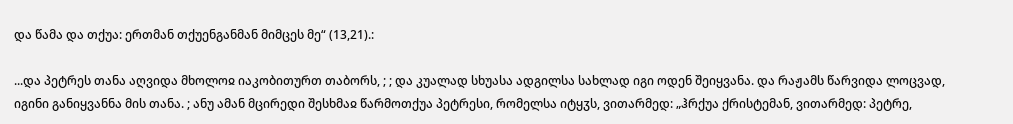და წამა და თქუა: ერთმან თქუენგანმან მიმცეს მე“ (13,21).:

...და პეტრეს თანა აღვიდა მხოლოჲ იაკობითურთ თაბორს, ; ; და კუალად სხუასა ადგილსა სახლად იგი ოდენ შეიყვანა. და რაჟამს წარვიდა ლოცვად, იგინი განიყვანნა მის თანა. ; ანუ ამან მცირედი შესხმაჲ წარმოთქუა პეტრესი, რომელსა იტყჳს, ვითარმედ: „ჰრქუა ქრისტემან, ვითარმედ: პეტრე,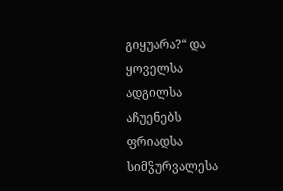გიყუარა?“ და ყოველსა ადგილსა აჩუენებს ფრიადსა სიმჴურვალესა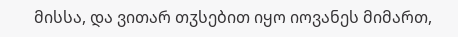მისსა, და ვითარ თჳსებით იყო იოვანეს მიმართ,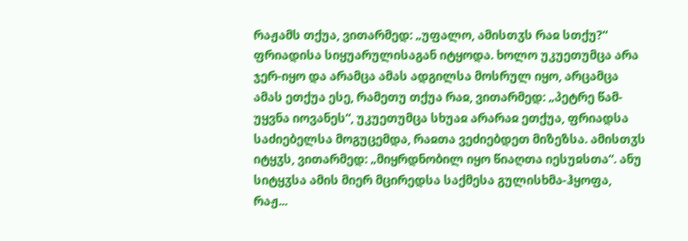რაჟამს თქუა, ვითარმედ: „უფალო, ამისთჳს რაჲ სთქუ?“ ფრიადისა სიყუარულისაგან იტყოდა. ხოლო უკუეთუმცა არა ჯერ-იყო და არამცა ამას ადგილსა მოსრულ იყო, არცამცა ამას ეთქუა ესე, რამეთუ თქუა რაჲ, ვითარმედ: „პეტრე წამ-უყვნა იოვანეს“, უკუეთუმცა სხუაჲ არარაჲ ეთქუა, ფრიადსა საძიებელსა მოგუცემდა, რაჲთა ვეძიებდეთ მიზეზსა. ამისთჳს იტყჳს, ვითარმედ: „მიყრდნობილ იყო წიაღთა იესუჲსთა“. ანუ სიტყჳსა ამის მიერ მცირედსა საქმესა გულისხმა-ჰყოფა, რაჟ...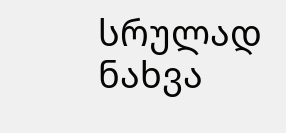სრულად ნახვა